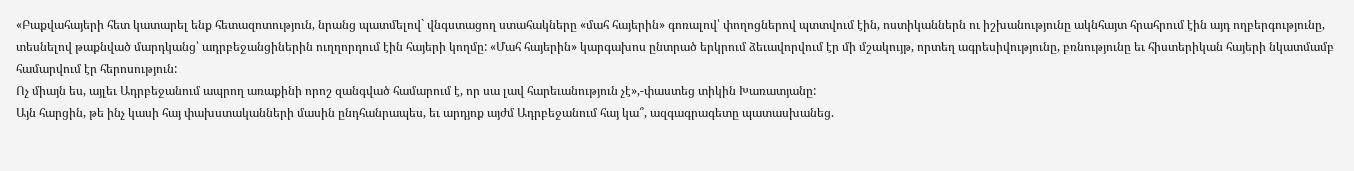«Բաքվահայերի հետ կատարել ենք հետազոտություն, նրանց պատմելով` վնգստացող ստահակները «մահ հայերին» գոռալով՝ փողոցներով պտտվում էին, ոստիկաններն ու իշխանությունը ակնհայտ հրահրում էին այդ ողբերգությունը, տեսնելով թաքնված մարդկանց՝ ադրբեջանցիներին ուղղորդում էին հայերի կողմը: «Մահ հայերին» կարգախոս ընտրած երկրում ձեւավորվում էր մի մշակույթ, որտեղ ագրեսիվությունը, բռնությունը եւ հիստերիկան հայերի նկատմամբ համարվում էր հերոսություն:
Ոչ միայն ես, այլեւ Ադրբեջանում ապրող առաքինի որոշ զանգված համարում է, որ սա լավ հարեւանություն չէ»,-փաստեց տիկին Խառատյանը:
Այն հարցին, թե ինչ կասի հայ փախստականների մասին ընդհանրապես, եւ արդյոք այժմ Ադրբեջանում հայ կա՞, ազգագրագետը պատասխանեց.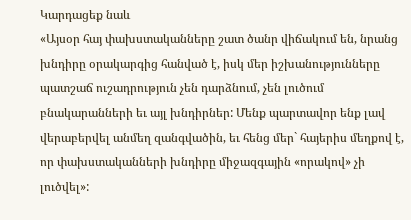Կարդացեք նաև
«Այսօր հայ փախստականները շատ ծանր վիճակում են, նրանց խնդիրը օրակարգից հանված է, իսկ մեր իշխանությունները պատշաճ ուշադրություն չեն դարձնում, չեն լուծում բնակարանների եւ այլ խնդիրներ: Մենք պարտավոր ենք լավ վերաբերվել անմեղ զանգվածին, եւ հենց մեր` հայերիս մեղքով է, որ փախստականների խնդիրը միջազգային «որակով» չի լուծվել»: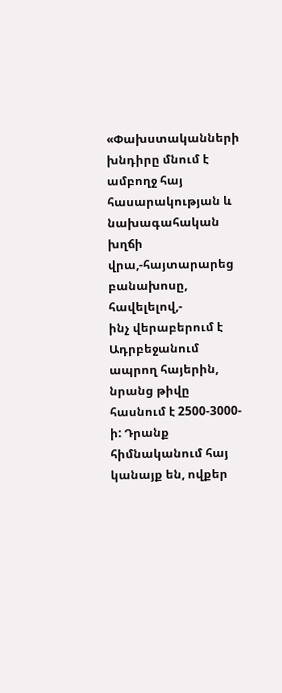«Փախստականների խնդիրը մնում է ամբողջ հայ հասարակության և նախագահական խղճի վրա,-հայտարարեց բանախոսը, հավելելով,-
ինչ վերաբերում է Ադրբեջանում ապրող հայերին, նրանց թիվը հասնում է 2500-3000-ի: Դրանք հիմնականում հայ կանայք են, ովքեր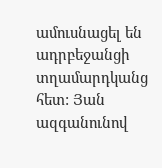ամուսնացել են ադրբեջանցի տղամարդկանց հետ: Յան ազգանունով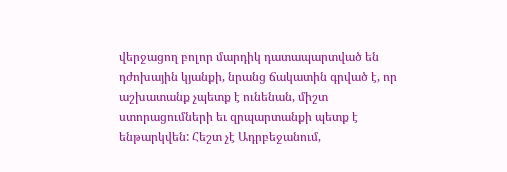վերջացող բոլոր մարդիկ դատապարտված են դժոխային կյանքի, նրանց ճակատին գրված է, որ աշխատանք չպետք է ունենան, միշտ ստորացումների եւ զրպարտանքի պետք է ենթարկվեն: Հեշտ չէ Ադրբեջանում,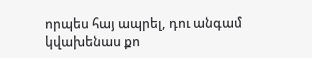որպես հայ ապրել, դու անգամ կվախենաս քո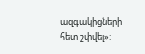ազգակիցների հետ շփվել»: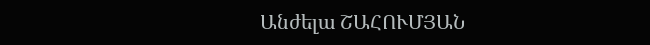Անժելա ՇԱՀՈՒՄՅԱՆ